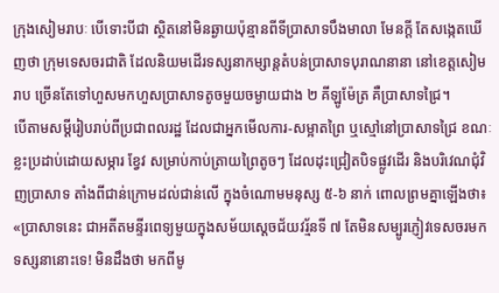ក្រុងសៀមរាបៈ បើទោះបីជា ស្ថិតនៅមិនឆ្ងាយប៉ុន្មានពីទីប្រាសាទបឹងមាលា មែនក្តី តែសង្កេតឃើញថា ក្រុមទេសចរជាតិ ដែលនិយមដើរទស្សនាកម្សាន្តតំបន់ប្រាសាទបុរាណនានា នៅខេត្តសៀមរាប ច្រើនតែទៅហួសមកហួសប្រាសាទតូចមួយចម្ងាយជាង ២ គីឡូម៉ែត្រ គឺប្រាសាទជ្រៃ។
បើតាមសម្តីរៀបរាប់ពីប្រជាពលរដ្ឋ ដែលជាអ្នកមើលការ-សម្អាតព្រៃ ឬស្មៅនៅប្រាសាទជ្រៃ ខណៈខ្លះប្រដាប់ដោយសម្ភារ ខ្វែវ សម្រាប់កាប់ត្រាយព្រៃតូចៗ ដែលដុះជ្រៀតបិទផ្លូវដើរ និងបរិវេណជុំវិញប្រាសាទ តាំងពីជាន់ក្រោមដល់ជាន់លើ ក្នុងចំណោមមនុស្ស ៥-៦ នាក់ ពោលព្រមគ្នាឡើងថា៖ «ប្រាសាទនេះ ជាអតីតមន្ទីរពេទ្យមួយក្នុងសម័យស្តេចជ័យវរ្ម័នទី ៧ តែមិនសម្បូរភ្ញៀវទេសចរមកទស្សនានោះទេ! មិនដឹងថា មកពីមូ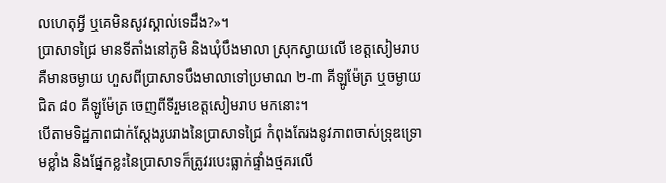លហេតុអ្វី ឬគេមិនសូវស្គាល់ទេដឹង?»។
ប្រាសាទជ្រៃ មានទីតាំងនៅភូមិ និងឃុំបឹងមាលា ស្រុកស្វាយលើ ខេត្តសៀមរាប គឺមានចម្ងាយ ហួសពីប្រាសាទបឹងមាលាទៅប្រមាណ ២-៣ គីឡូម៉ែត្រ ឬចម្ងាយជិត ៨០ គីឡូម៉ែត្រ ចេញពីទីរួមខេត្តសៀមរាប មកនោះ។
បើតាមទិដ្ឋភាពជាក់ស្តែងរូបរាងនៃប្រាសាទជ្រៃ កំពុងតែរងនូវភាពចាស់ទ្រុឌទ្រោមខ្លាំង និងផ្នែកខ្លះនៃប្រាសាទក៏ត្រូវរបេះធ្លាក់ផ្ទាំងថ្មគរលើ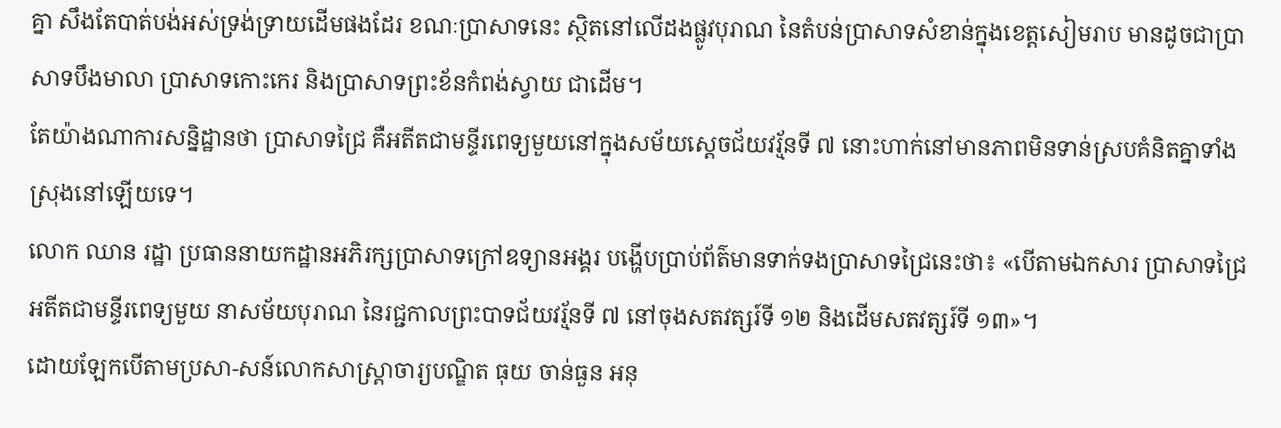គ្នា សឹងតែបាត់បង់អស់ទ្រង់ទ្រាយដើមផងដែរ ខណៈប្រាសាទនេះ ស្ថិតនៅលើដងផ្លូវបុរាណ នៃតំបន់ប្រាសាទសំខាន់ក្នុងខេត្តសៀមរាប មានដូចជាប្រាសាទបឹងមាលា ប្រាសាទកោះកេរ និងប្រាសាទព្រះខ័នកំពង់ស្វាយ ជាដើម។
តែយ៉ាងណាការសនិ្នដ្ឋានថា ប្រាសាទជ្រៃ គឺអតីតជាមន្ទីរពេទ្យមួយនៅក្នុងសម័យស្តេចជ័យវរ្ម័នទី ៧ នោះហាក់នៅមានភាពមិនទាន់ស្របគំនិតគ្នាទាំងស្រុងនៅឡើយទេ។
លោក ឈាន រដ្ឋា ប្រធាននាយកដ្ឋានអភិរក្សប្រាសាទក្រៅឧទ្យានអង្គរ បង្ហើបប្រាប់ព័ត៌មានទាក់ទងប្រាសាទជ្រៃនេះថា៖ «បើតាមឯកសារ ប្រាសាទជ្រៃ អតីតជាមន្ទីរពេទ្យមួយ នាសម័យបុរាណ នៃរជ្ជកាលព្រះបាទជ័យវរ្ម័នទី ៧ នៅចុងសតវត្សរ៍ទី ១២ និងដើមសតវត្សរ៍ទី ១៣»។
ដោយឡែកបើតាមប្រសា-សន៍លោកសាស្ត្រាចារ្យបណ្ឌិត ធុយ ចាន់ធួន អនុ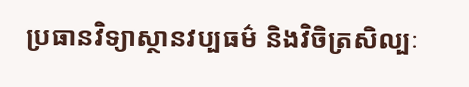ប្រធានវិទ្យាស្ថានវប្បធម៌ និងវិចិត្រសិល្បៈ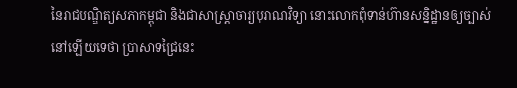នៃរាជបណ្ឌិត្យសភាកម្ពុជា និងជាសាស្ត្រាចារ្យបុរាណវិទ្យា នោះលោកពុំទាន់ហ៊ានសន្និដ្ឋានឲ្យច្បាស់នៅឡើយទេថា ប្រាសាទជ្រៃនេះ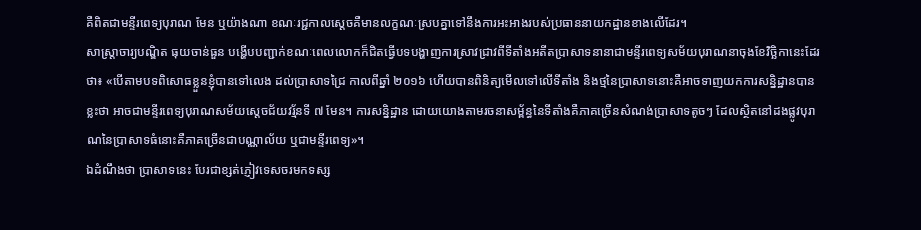គឺពិតជាមន្ទីរពេទ្យបុរាណ មែន ឬយ៉ាងណា ខណៈរជ្ជកាលស្តេចគឺមានលក្ខណៈស្របគ្នាទៅនឹងការអះអាងរបស់ប្រធាននាយកដ្ឋានខាងលើដែរ។
សាស្ត្រាចារ្យបណ្ឌិត ធុយចាន់ធួន បង្ហើបបញ្ជាក់ខណៈពេលលោកក៏ជិតធ្វើបទបង្ហាញការស្រាវជ្រាវពីទីតាំងអតីតប្រាសាទនានាជាមន្ទីរពេទ្យសម័យបុរាណនាចុងខែវិច្ឆិកានេះដែរថា៖ «បើតាមបទពិសោធខ្លួនខ្ញុំបានទៅលេង ដល់ប្រាសាទជ្រៃ កាលពីឆ្នាំ ២០១៦ ហើយបានពិនិត្យមើលទៅលើទីតាំង និងថ្មនៃប្រាសាទនោះគឺអាចទាញយកការសន្និដ្ឋានបានខ្លះថា អាចជាមន្ទីរពេទ្យបុរាណសម័យស្តេចជ័យវរ្ម័នទី ៧ មែន។ ការសន្និដ្ឋាន ដោយយោងតាមរចនាសម្ព័ន្ធនៃទីតាំងគឺភាគច្រើនសំណង់ប្រាសាទតូចៗ ដែលស្ថិតនៅដងផ្លូវបុរាណនៃប្រាសាទធំនោះគឺភាគច្រើនជាបណ្ណាល័យ ឬជាមន្ទីរពេទ្យ»។
ឯដំណឹងថា ប្រាសាទនេះ បែរជាខ្សត់ភ្ញៀវទេសចរមកទស្ស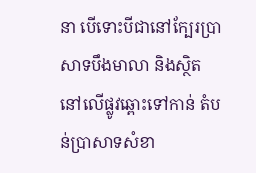នា បើទោះបីជានៅក្បែរប្រាសាទបឹងមាលា និងស្ថិតនៅលើផ្លូវឆ្ពោះទៅកាន់ តំបន់ប្រាសាទសំខា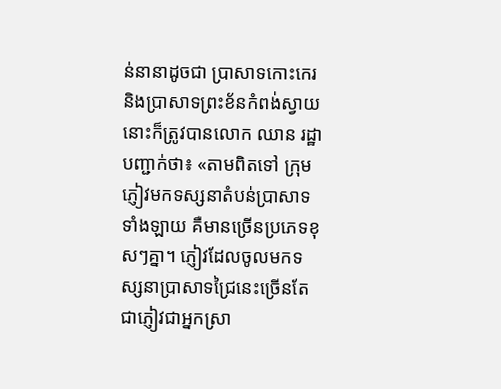ន់នានាដូចជា ប្រាសាទកោះកេរ និងប្រាសាទព្រះខ័នកំពង់ស្វាយ នោះក៏ត្រូវបានលោក ឈាន រដ្ឋា បញ្ជាក់ថា៖ «តាមពិតទៅ ក្រុមភ្ញៀវមកទស្សនាតំបន់ប្រាសាទទាំងឡាយ គឺមានច្រើនប្រភេទខុសៗគ្នា។ ភ្ញៀវដែលចូលមកទស្សនាប្រាសាទជ្រៃនេះច្រើនតែជាភ្ញៀវជាអ្នកស្រា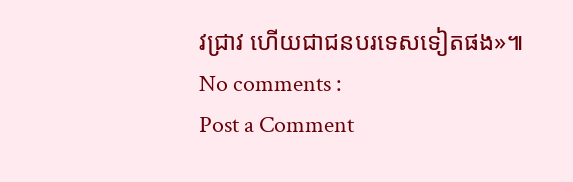វជ្រាវ ហើយជាជនបរទេសទៀតផង»៕
No comments :
Post a Comment